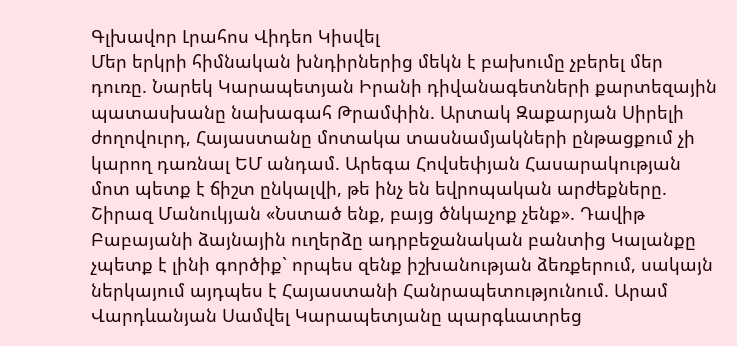Գլխավոր Լրահոս Վիդեո Կիսվել
Մեր երկրի հիմնական խնդիրներից մեկն է բախումը չբերել մեր դուռը. Նարեկ Կարապետյան Իրանի դիվանագետների քարտեզային պատասխանը նախագահ Թրամփին. Արտակ Զաքարյան Սիրելի ժողովուրդ, Հայաստանը մոտակա տասնամյակների ընթացքում չի կարող դառնալ ԵՄ անդամ. Արեգա Հովսեփյան Հասարակության մոտ պետք է ճիշտ ընկալվի, թե ինչ են եվրոպական արժեքները. Շիրազ Մանուկյան «Նստած ենք, բայց ծնկաչոք չենք». Դավիթ Բաբայանի ձայնային ուղերձը ադրբեջանական բանտից Կալանքը չպետք է լինի գործիք` որպես զենք իշխանության ձեռքերում, սակայն ներկայում այդպես է Հայաստանի Հանրապետությունում. Արամ Վարդևանյան Սամվել Կարապետյանը պարգևատրեց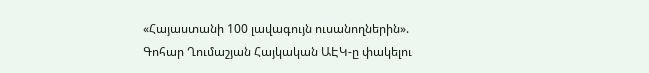«Հայաստանի 100 լավագույն ուսանողներին». Գոհար Ղումաշյան Հայկական ԱԷԿ-ը փակելու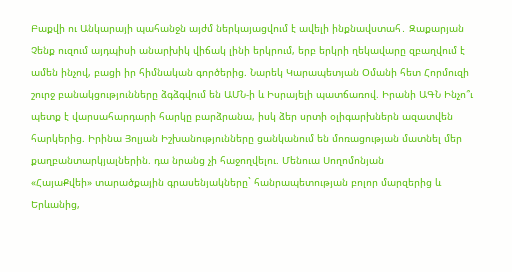Բաքվի ու Անկարայի պահանջն այժմ ներկայացվում է ավելի ինքնավստահ․ Զաքարյան Չենք ուզում այդպիսի անարխիկ վիճակ լինի երկրում, երբ երկրի ղեկավարը զբաղվում է ամեն ինչով, բացի իր հիմնական գործերից. Նարեկ Կարապետյան Օմանի հետ Հորմուզի շուրջ բանակցությունները ձգձգվում են ԱՄՆ-ի և Իսրայելի պատճառով. Իրանի ԱԳՆ Ինչո՞ւ պետք է վարսահարդարի հարկը բարձրանա, իսկ ձեր սրտի օլիգարխներն ազատվեն հարկերից. Իրինա Յոլյան Իշխանությունները ցանկանում են մոռացության մատնել մեր քաղբանտարկյալներին. դա նրանց չի հաջողվելու. Մենուա Սողոմոնյան
«ՀայաՔվեի» տարածքային գրասենյակները` հանրապետության բոլոր մարզերից և Երևանից,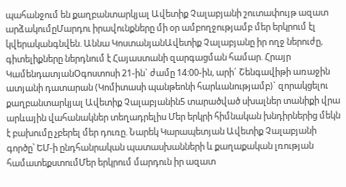պահանջում են քաղբանտարկյալ Ավետիք Չալաբյանի շուտափույթ ազատ արձակումըՄարդու իրավունքները մի օր ամբողջությամբ մեր երկրում էլ կվերականգնվեն. Աննա ԿոստանյանԱվետիք Չալաբյանը իր ողջ ներուժը, գիտելիքները ներդնում է Հայաստանի զարգացման համար. Հրայր ԿամենդատյանՕգոստոսի 21-ին` ժամը 14:00-ին, արի´ Շենգավիթի առաջին ատյանի դատարան (Կոմիտասի պանթեոնի հարևանությամբ)` զորակցելու քաղբանտարկյալ Ավետիք Չալաբյանին5 տարածված սխալներ տանիքի վրա արևային վահանակներ տեղադրելիս Մեր երկրի հիմնական խնդիրներից մեկն է բախումը չբերել մեր դուռը. Նարեկ Կարապետյան Ավետիք Չալաբյանի գործը՝ ԵՄ-ի ընդհանրական պատասխանների և քաղաքական լռության համատեքստումՄեր երկրում մարդուն իր ազատ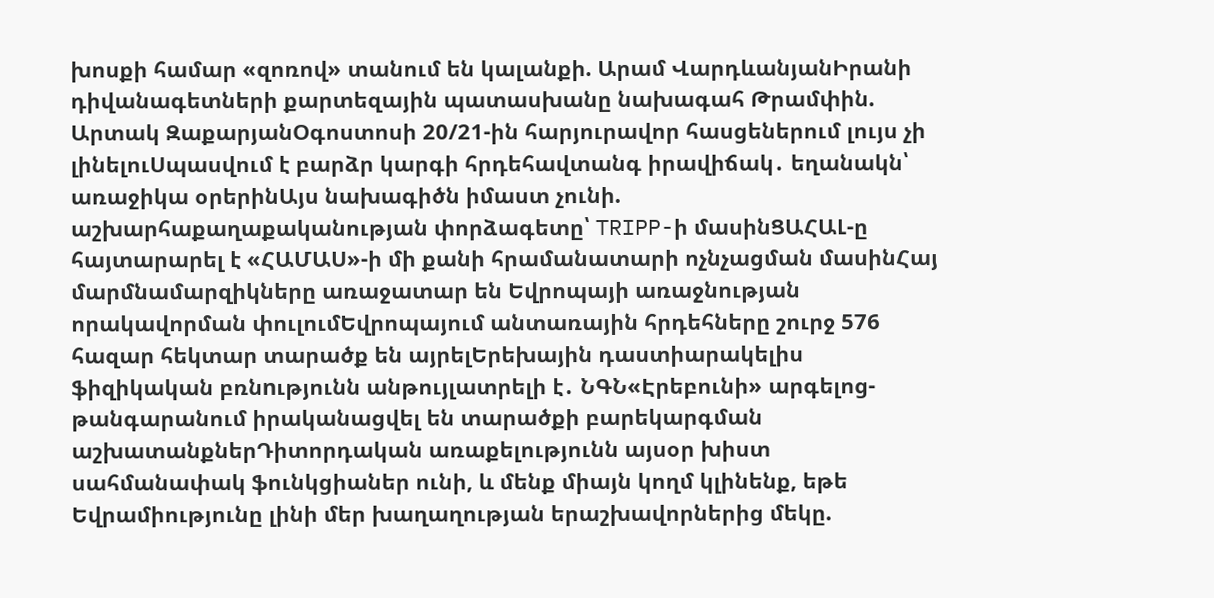խոսքի համար «զոռով» տանում են կալանքի. Արամ ՎարդևանյանԻրանի դիվանագետների քարտեզային պատասխանը նախագահ Թրամփին. Արտակ ԶաքարյանՕգոստոսի 20/21-ին հարյուրավոր հասցեներում լույս չի լինելուՍպասվում է բարձր կարգի հրդեհավտանգ իրավիճակ․ եղանակն՝ առաջիկա օրերինԱյս նախագիծն իմաստ չունի. աշխարհաքաղաքականության փորձագետը՝ TRIPP-ի մասինՑԱՀԱԼ-ը հայտարարել է «ՀԱՄԱՍ»-ի մի քանի հրամանատարի ոչնչացման մասինՀայ մարմնամարզիկները առաջատար են Եվրոպայի առաջնության որակավորման փուլումԵվրոպայում անտառային հրդեհները շուրջ 576 հազար հեկտար տարածք են այրելԵրեխային դաստիարակելիս ֆիզիկական բռնnւթյունն անթույլատրելի է․ ՆԳՆ«Էրեբունի» արգելոց-թանգարանում իրականացվել են տարածքի բարեկարգման աշխատանքներԴիտորդական առաքելությունն այսօր խիստ սահմանափակ ֆունկցիաներ ունի, և մենք միայն կողմ կլինենք, եթե Եվրամիությունը լինի մեր խաղաղության երաշխավորներից մեկը.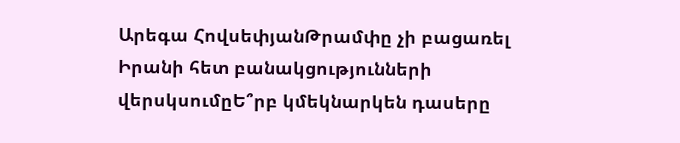Արեգա ՀովսեփյանԹրամփը չի բացառել Իրանի հետ բանակցությունների վերսկսումըԵ՞րբ կմեկնարկեն դասերը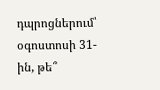դպրոցներում՝ օգոստոսի 31-ին, թե՞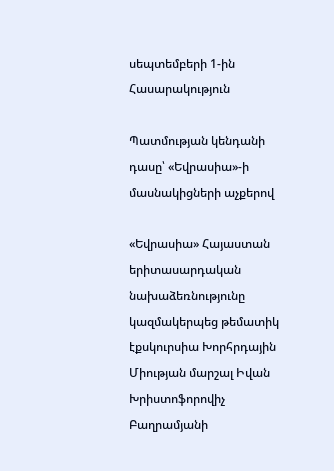սեպտեմբերի 1-ին
Հասարակություն

Պատմության կենդանի դասը՝ «Եվրասիա»-ի մասնակիցների աչքերով

«Եվրասիա» Հայաստան երիտասարդական նախաձեռնությունը կազմակերպեց թեմատիկ էքսկուրսիա Խորհրդային Միության մարշալ Իվան Խրիստոֆորովիչ Բաղրամյանի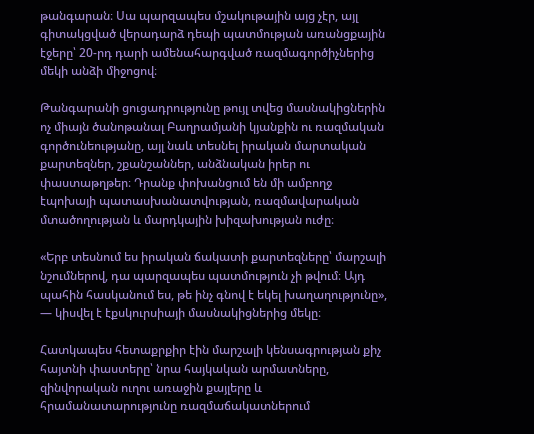թանգարան։ Սա պարզապես մշակութային այց չէր, այլ գիտակցված վերադարձ դեպի պատմության առանցքային էջերը՝ 20-րդ դարի ամենահարգված ռազմագործիչներից մեկի անձի միջոցով։

Թանգարանի ցուցադրությունը թույլ տվեց մասնակիցներին ոչ միայն ծանոթանալ Բաղրամյանի կյանքին ու ռազմական գործունեությանը, այլ նաև տեսնել իրական մարտական քարտեզներ, շքանշաններ, անձնական իրեր ու փաստաթղթեր։ Դրանք փոխանցում են մի ամբողջ էպոխայի պատասխանատվության, ռազմավարական մտածողության և մարդկային խիզախության ուժը։

«Երբ տեսնում ես իրական ճակատի քարտեզները՝ մարշալի նշումներով, դա պարզապես պատմություն չի թվում։ Այդ պահին հասկանում ես, թե ինչ գնով է եկել խաղաղությունը», — կիսվել է էքսկուրսիայի մասնակիցներից մեկը։

Հատկապես հետաքրքիր էին մարշալի կենսագրության քիչ հայտնի փաստերը՝ նրա հայկական արմատները, զինվորական ուղու առաջին քայլերը և հրամանատարությունը ռազմաճակատներում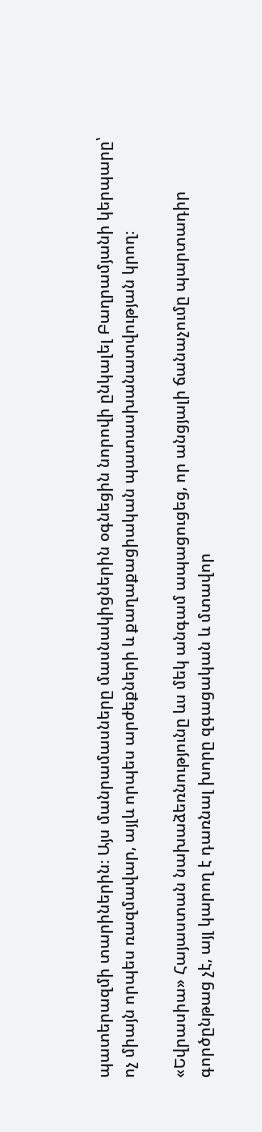պատերազմի տարիներին։ Այս մանրամասները մասնակիցներին օգնեցին նորովի ընկալել Բաղրամյանի կերպարը՝ ոչ միայն որպես ռազմավար, այլև որպես արժեքների և քաղաքացիական պատասխանատվության կրող։

«Եվրասիա» Հայաստան նախաձեռնությունը ևս մեկ անգամ ապացուցեց, որ անցյալի ճանաչումը պարտադիր գործընթաց չէ, այլ կարող է դառնալ խորը զգացական և մտավոր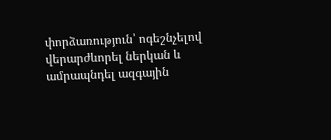փորձառություն՝ ոգեշնչելով վերարժևորել ներկան և ամրապնդել ազգային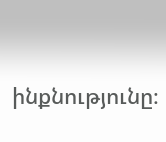ինքնությունը։